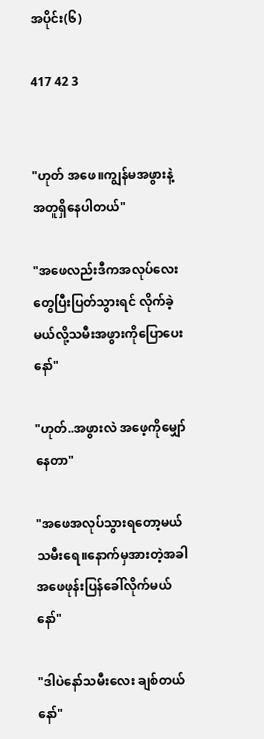အပိုင်း(၆)

417 42 3


"ဟုတ် အဖေ။ကျွန်မအဖွားနဲ့အတူရှိနေပါတယ်"

"အဖေလည်းဒီကအလုပ်လေးတွေပြီးပြတ်သွားရင် လိုက်ခဲ့မယ်လို့သမီးအဖွားကိုပြောပေးနော်"

"ဟုတ်..အဖွားလဲ အဖေ့ကိုမျှော်နေတာ"

"အဖေအလုပ်သွားရတော့မယ်သမီးရေ။နောက်မှအားတဲ့အခါ အဖေဖုန်းပြန်ခေါ်လိုက်မယ်နော်"

"ဒါပဲနော်သမီးလေး ချစ်တယ်နော်"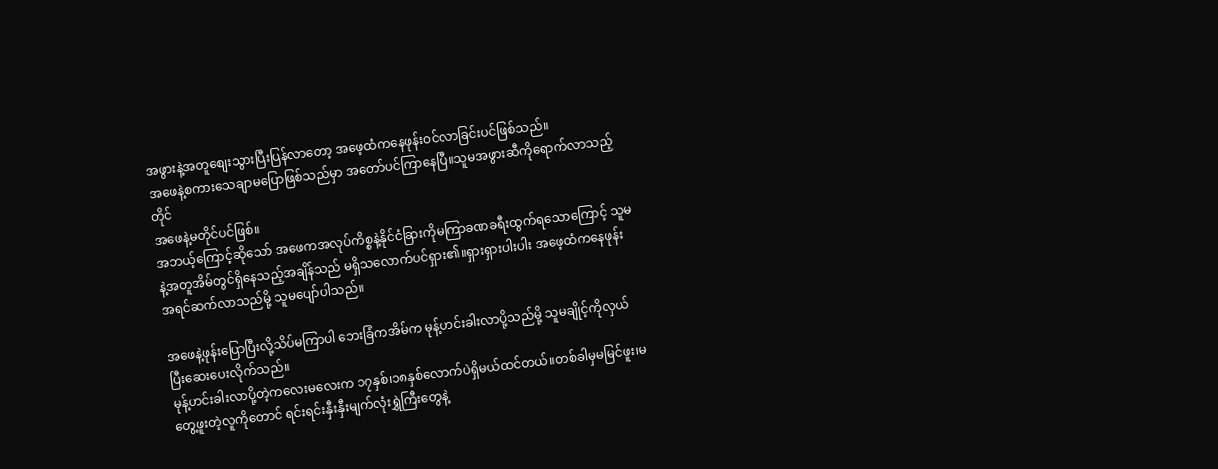အဖွားနဲ့အတူစျေးသွားပြီးပြန်လာတော့ အဖေ့ထံကနေဖုန်းဝင်လာခြင်းပင်ဖြစ်သည်။
အဖေနဲ့စကားသေချာမပြောဖြစ်သည်မှာ အတော်ပင်ကြာနေပြီ။သူမအဖွားဆီကိုရောက်လာသည့်တိုင်
အဖေနဲ့မတိုင်ပင်ဖြစ်။
အဘယ့်ကြောင့်ဆိုသော် အဖေကအလုပ်ကိစ္စနဲ့နိုင်ငံခြားကိုမကြာခဏခရီးထွက်ရသောကြောင့် သူမနဲ့အတူအိမ်တွင်ရှိနေသည့်အချိန်သည် မရှိသလောက်ပင်ရှား၏။ရှားရှားပါးပါး အဖေ့ထံကနေဖုန်းအရင်ဆက်လာသည်မို့ သူမပျော်ပါသည်။

အဖေနဲ့ဖုန်းပြောပြီးလို့သိပ်မကြာပါ ဘေးခြံကအိမ်က မုန့်ဟင်းခါးလာပို့သည်မို့ သူမချိုင့်ကိုလှယ်ပြီးဆေးပေးလိုက်သည်။
မုန့်ဟင်းခါးလာပို့တဲ့ကလေးမလေးက ၁၇နှစ်၊၁၈နှစ်လောက်ပဲရှိမယ်ထင်တယ်။တစ်ခါမှမမြင်ဖူး၊မတွေ့ဖူးတဲ့လူကိုတောင် ရင်းရင်းနှီးနှီးမျက်လုံးရွှဲကြီးတွေနဲ့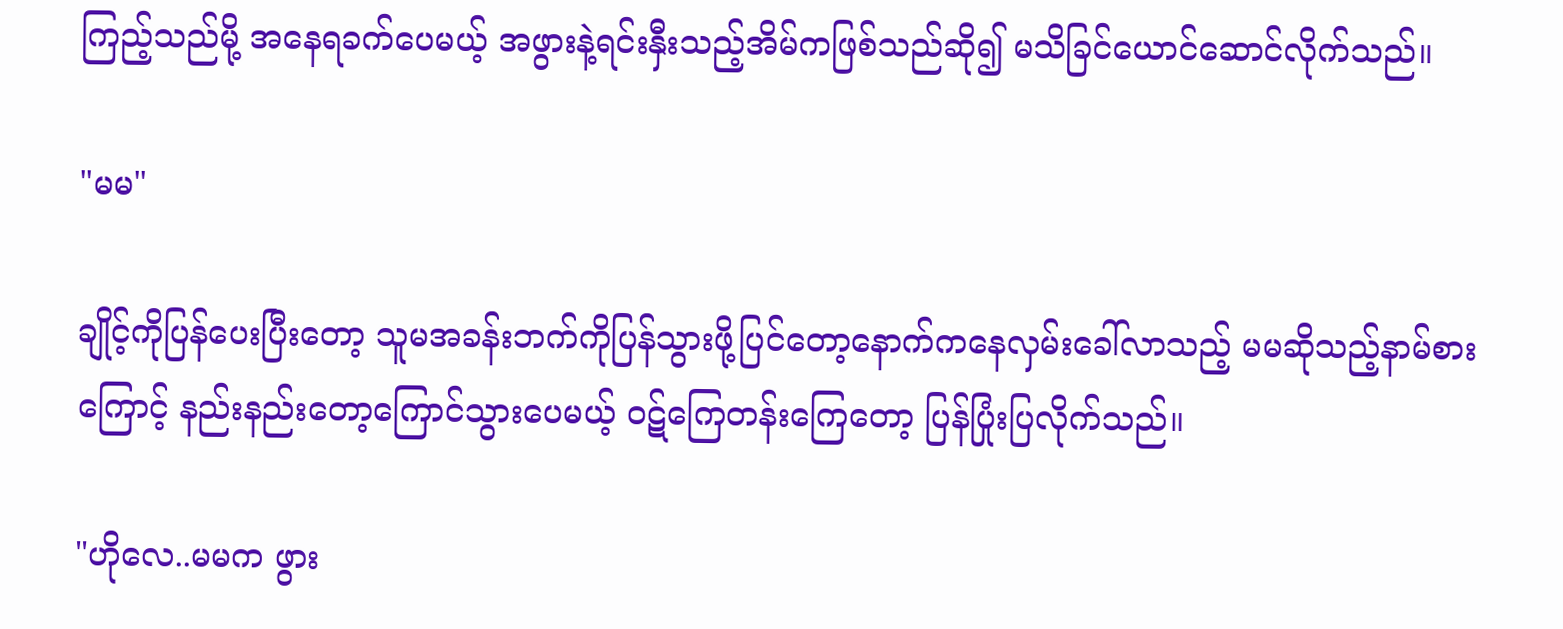ကြည့်သည်မို့ အနေရခက်ပေမယ့် အဖွားနဲ့ရင်းနှီးသည့်အိမ်ကဖြစ်သည်ဆို၍ မသိခြင်ယောင်ဆောင်လိုက်သည်။

"မမ"

ချိုင့်ကိုပြန်ပေးပြီးတော့ သူမအခန်းဘက်ကိုပြန်သွားဖို့ပြင်တော့နောက်ကနေလှမ်းခေါ်လာသည့် မမဆိုသည့်နာမ်စားကြောင့် နည်းနည်းတော့ကြောင်သွားပေမယ့် ဝဋ်ကြေတန်းကြေတော့ ပြန်ပြုံးပြလိုက်သည်။

"ဟိုလေ..မမက ဖွား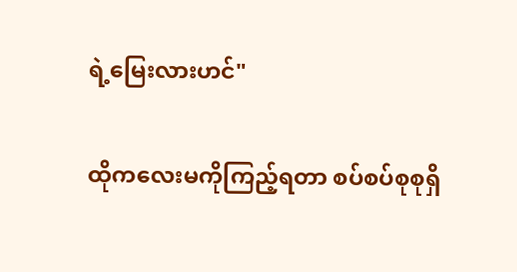ရဲ့မြေးလားဟင်"

ထိုကလေးမကိုကြည့်ရတာ စပ်စပ်စုစုရှိ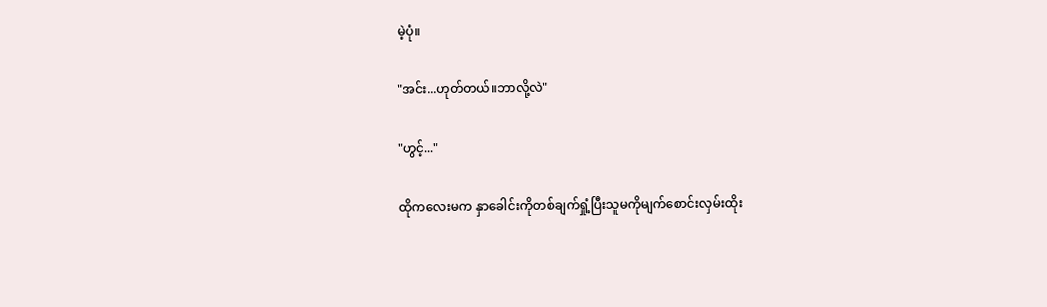မဲ့ပုံ။

"အင်း...ဟုတ်တယ်။ဘာလို့လဲ"

"ဟွင့်..."

ထိုကလေးမက နှာခေါင်းကိုတစ်ချက်ရှုံ့ပြီးသူမကိုမျက်စောင်းလှမ်းထိုး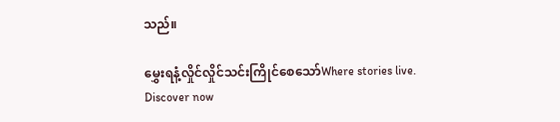သည်။

မွှေးရနံ့လှိုင်လှိုင်သင်းကြိုင်စေသော်Where stories live. Discover now